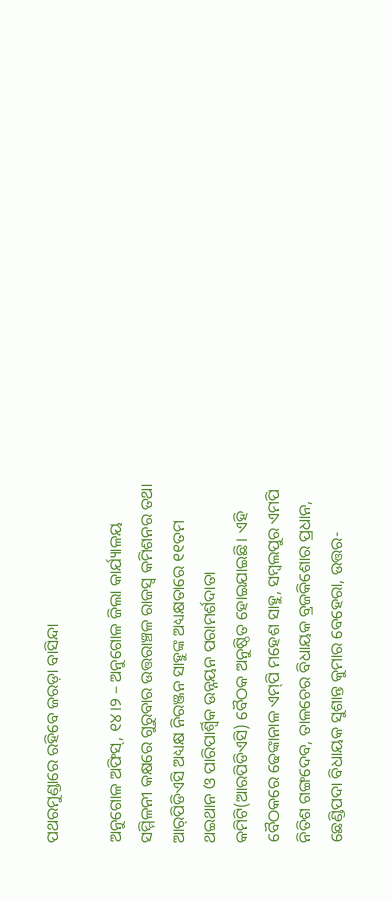ପଥରମୁଣ୍ଡାରେ ରହିବେ ଜରଡ଼ା ବାସିନ୍ଦା

ଅନୁଗୋଳ ଅଫିସ୍‌, ୧୪।୨ – ଅନୁଗୋଳ ଜିଲା କାର୍ଯ୍ୟାଳୟ ସମ୍ମିଳନୀ କକ୍ଷରେ ଗୁରୁବାର ଉତ୍ତରାଞ୍ଚଳ ରାଜସ୍ବ କମିଶନର ତଥା ଆର୍‌ପିଡିଏସି ଅଧ୍ୟକ୍ଷ ନିରଞ୍ଜନ ସାହୁଙ୍କ ଅଧ୍ୟକ୍ଷତାରେ ୧୧ତମ ଥଇଥାନ ଓ ପାରିପାର୍ଶ୍ୱିକ ଉନ୍ନୟନ ପରାମର୍ଶଦାତା କମିଟି(ଆରପିଡିଏସି) ବୈଠକ ଅନୁଷ୍ଠିତ ହୋଇଯାଇଛି। ଏହି ବୈଠକରେ ଢେଙ୍କାନାଳ ଏମ୍‌ପି ମହେଶ ସାହୁ, ସମ୍ବଲପୁର ଏମପି ନିତିଶ ଗଙ୍ଗଦେବ, ତାଳଚେର ବିଧାୟକ ବ୍ରଜକିଶୋର ପ୍ରଧାନ, ଛେଣ୍ଡିପଦା ବିଧାୟକ ସୁଶାନ୍ତ କୁମାର ବେହେରା, ଉତ୍ତର-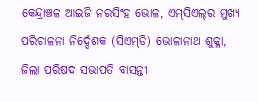କେନ୍ଦ୍ରାଞ୍ଚଳ ଆଇଜି ନରସିଂହ ଭୋଳ, ଏମ୍‌ସିଏଲ୍‌ର ମୁଖ୍ୟ ପରିଚାଳନା ନିର୍ଦ୍ଦେଶକ (ସିଏମ୍‌ଡି) ଭୋଳାନାଥ ଶୁକ୍ଳା, ଜିଲା ପରିଷଦ ସଭାପତି ବାସନ୍ତୀ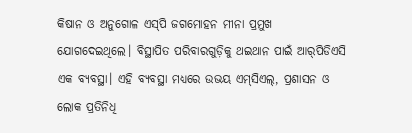କିଷାନ ଓ ଅନୁଗୋଳ ଏସ୍‌ପି ଜଗମୋହନ ମୀନା ପ୍ରମୁଖ ଯୋଗଦେଇଥିଲେ। ବିସ୍ଥାପିତ ପରିବାରଗୁଡ଼ିକୁ ଥଇଥାନ ପାଇଁ ଆର୍‌ପିଡିଏସି ଏକ ବ୍ୟବସ୍ଥା। ଏହି ବ୍ୟବସ୍ଥା ମଧ୍ୟରେ ଉଭୟ ଏମ୍‌ସିଏଲ୍‌, ପ୍ରଶାସନ ଓ ଲୋକ ପ୍ରତିନିଧି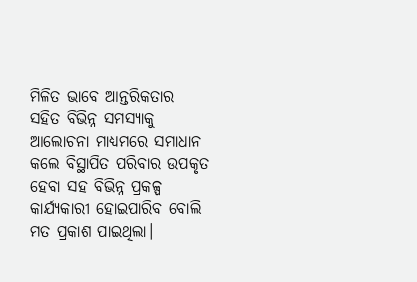ମିଳିତ ଭାବେ ଆନ୍ତରିକତାର ସହିତ ବିଭିନ୍ନ ସମସ୍ୟାକୁ ଆଲୋଚନା ମାଧ୍ୟମରେ ସମାଧାନ କଲେ ବିସ୍ଥାପିତ ପରିବାର ଉପକୃତ ହେବା ସହ ବିଭିନ୍ନ ପ୍ରକଳ୍ପ କାର୍ଯ୍ୟକାରୀ ହୋଇପାରିବ ବୋଲି ମତ ପ୍ରକାଶ ପାଇଥିଲା।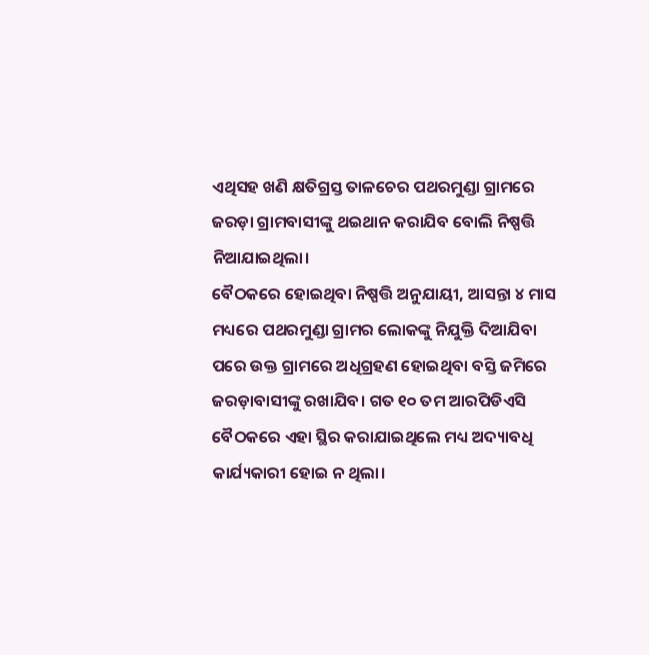ଏଥିସହ ଖଣି କ୍ଷତିଗ୍ରସ୍ତ ତାଳଚେର ପଥରମୁଣ୍ଡା ଗ୍ରାମରେ ଜରଡ଼ା ଗ୍ରାମବାସୀଙ୍କୁ ଥଇଥାନ କରାଯିବ ବୋଲି ନିଷ୍ପତ୍ତି ନିଆଯାଇଥିଲା।
ବୈଠକରେ ହୋଇଥିବା ନିଷ୍ପତ୍ତି ଅନୁଯାୟୀ, ଆସନ୍ତା ୪ ମାସ ମଧ୍ୟରେ ପଥରମୁଣ୍ଡା ଗ୍ରାମର ଲୋକଙ୍କୁ ନିଯୁକ୍ତି ଦିଆଯିବା ପରେ ଉକ୍ତ ଗ୍ରାମରେ ଅଧିଗ୍ରହଣ ହୋଇଥିବା ବସ୍ତି ଜମିରେ ଜରଡ଼ାବାସୀଙ୍କୁ ରଖାଯିବ। ଗତ ୧୦ ତମ ଆରପିଡିଏସି ବୈଠକରେ ଏହା ସ୍ଥିର କରାଯାଇଥିଲେ ମଧ୍ୟ ଅଦ୍ୟାବଧି କାର୍ଯ୍ୟକାରୀ ହୋଇ ନ ଥିଲା।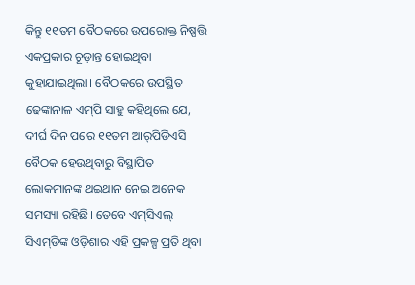କିନ୍ତୁ ୧୧ତମ ବୈଠକରେ ଉପରୋକ୍ତ ନିଷ୍ପତ୍ତି ଏକପ୍ରକାର ଚୂଡ଼ାନ୍ତ ହୋଇଥିବା କୁହାଯାଇଥିଲା। ବୈଠକରେ ଉପସ୍ଥିତ ଢେଙ୍କାନାଳ ଏମ୍‌ପି ସାହୁ କହିଥିଲେ ଯେ, ଦୀର୍ଘ ଦିନ ପରେ ୧୧ତମ ଆର୍‌ପିଡିଏସି ବୈଠକ ହେଉଥିବାରୁ ବିସ୍ଥାପିତ ଲୋକମାନଙ୍କ ଥଇଥାନ ନେଇ ଅନେକ ସମସ୍ୟା ରହିଛି। ତେବେ ଏମ୍‌ସିଏଲ୍‌ ସିଏମ୍‌ଡିଙ୍କ ଓଡ଼ିଶାର ଏହି ପ୍ରକଳ୍ପ ପ୍ରତି ଥିବା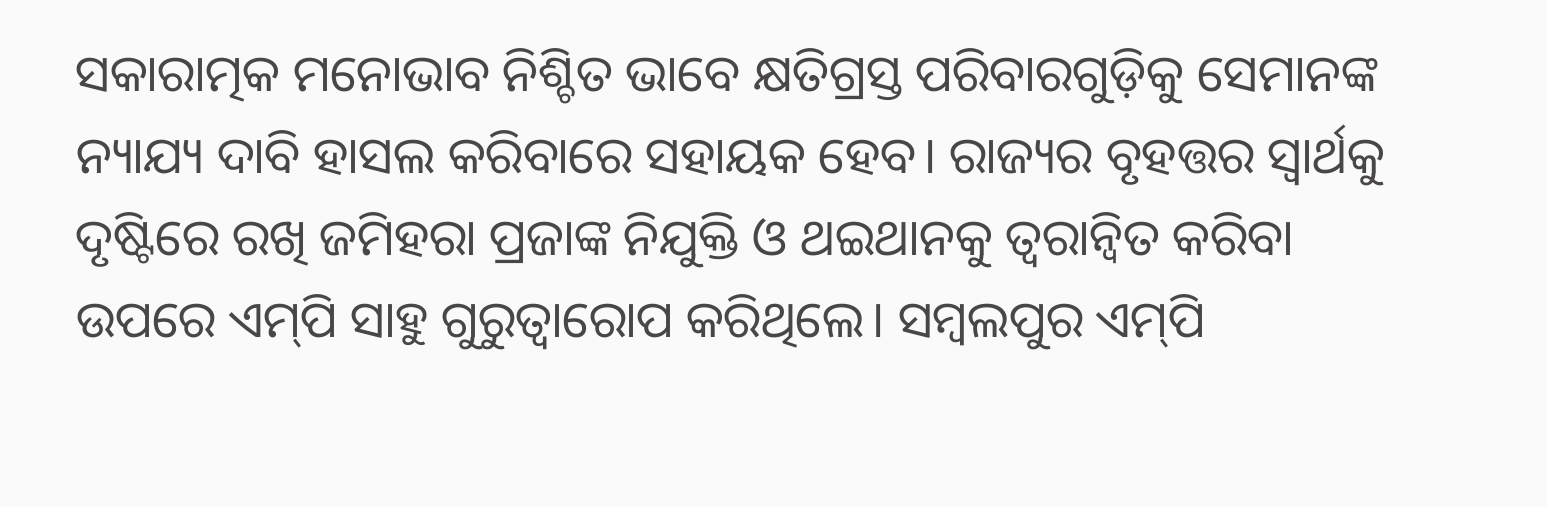ସକାରାତ୍ମକ ମନୋଭାବ ନିଶ୍ଚିତ ଭାବେ କ୍ଷତିଗ୍ରସ୍ତ ପରିବାରଗୁଡ଼ିକୁ ସେମାନଙ୍କ ନ୍ୟାଯ୍ୟ ଦାବି ହାସଲ କରିବାରେ ସହାୟକ ହେବ। ରାଜ୍ୟର ବୃହତ୍ତର ସ୍ବାର୍ଥକୁ ଦୃଷ୍ଟିରେ ରଖି ଜମିହରା ପ୍ରଜାଙ୍କ ନିଯୁକ୍ତି ଓ ଥଇଥାନକୁ ତ୍ୱରାନ୍ବିତ କରିବା ଉପରେ ଏମ୍‌ପି ସାହୁ ଗୁରୁତ୍ୱାରୋପ କରିଥିଲେ। ସମ୍ବଲପୁର ଏମ୍‌ପି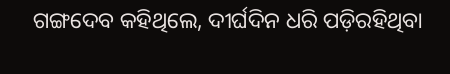ଗଙ୍ଗଦେବ କହିଥିଲେ, ଦୀର୍ଘଦିନ ଧରି ପଡ଼ିରହିଥିବା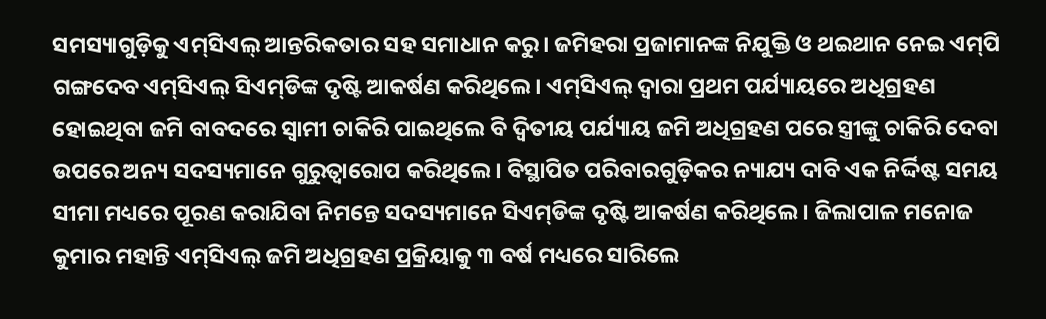ସମସ୍ୟାଗୁଡ଼ିକୁ ଏମ୍‌ସିଏଲ୍‌ ଆନ୍ତରିକତାର ସହ ସମାଧାନ କରୁ। ଜମିହରା ପ୍ରଜାମାନଙ୍କ ନିଯୁକ୍ତି ଓ ଥଇଥାନ ନେଇ ଏମ୍‌ପି ଗଙ୍ଗଦେବ ଏମ୍‌ସିଏଲ୍‌ ସିଏମ୍‌ଡିଙ୍କ ଦୃଷ୍ଟି ଆକର୍ଷଣ କରିଥିଲେ। ଏମ୍‌ସିଏଲ୍‌ ଦ୍ୱାରା ପ୍ରଥମ ପର୍ଯ୍ୟାୟରେ ଅଧିଗ୍ରହଣ ହୋଇଥିବା ଜମି ବାବଦରେ ସ୍ବାମୀ ଚାକିରି ପାଇଥିଲେ ବି ଦ୍ୱିତୀୟ ପର୍ଯ୍ୟାୟ ଜମି ଅଧିଗ୍ରହଣ ପରେ ସ୍ତ୍ରୀଙ୍କୁ ଚାକିରି ଦେବା ଉପରେ ଅନ୍ୟ ସଦସ୍ୟମାନେ ଗୁରୁତ୍ୱାରୋପ କରିଥିଲେ। ବିସ୍ଥାପିତ ପରିବାରଗୁଡ଼ିକର ନ୍ୟାଯ୍ୟ ଦାବି ଏକ ନିର୍ଦ୍ଦିଷ୍ଟ ସମୟ ସୀମା ମଧ୍ୟରେ ପୂରଣ କରାଯିବା ନିମନ୍ତେ ସଦସ୍ୟମାନେ ସିଏମ୍‌ଡିଙ୍କ ଦୃଷ୍ଟି ଆକର୍ଷଣ କରିଥିଲେ। ଜିଲାପାଳ ମନୋଜ କୁମାର ମହାନ୍ତି ଏମ୍‌ସିଏଲ୍‌ ଜମି ଅଧିଗ୍ରହଣ ପ୍ରକ୍ରିୟାକୁ ୩ ବର୍ଷ ମଧ୍ୟରେ ସାରିଲେ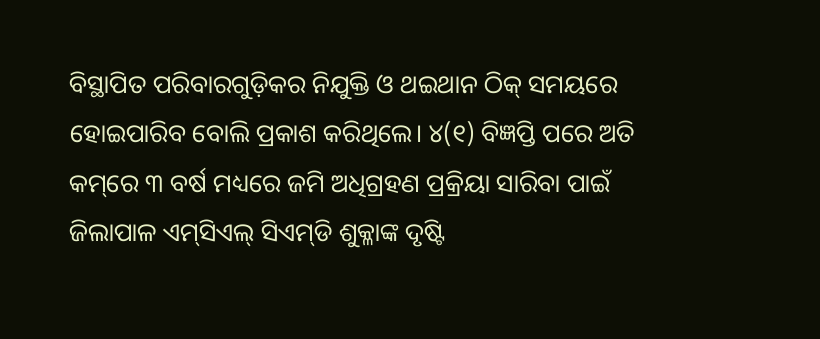ବିସ୍ଥାପିତ ପରିବାରଗୁଡ଼ିକର ନିଯୁକ୍ତି ଓ ଥଇଥାନ ଠିକ୍‌ ସମୟରେ ହୋଇପାରିବ ବୋଲି ପ୍ରକାଶ କରିଥିଲେ। ୪(୧) ବିଜ୍ଞପ୍ତି ପରେ ଅତି କମ୍‌ରେ ୩ ବର୍ଷ ମଧ୍ୟରେ ଜମି ଅଧିଗ୍ରହଣ ପ୍ରକ୍ରିୟା ସାରିବା ପାଇଁ ଜିଲାପାଳ ଏମ୍‌ସିଏଲ୍‌ ସିଏମ୍‌ଡି ଶୁକ୍ଳାଙ୍କ ଦୃଷ୍ଟି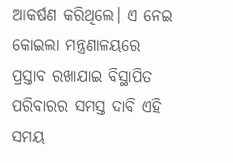ଆକର୍ଷଣ କରିଥିଲେ। ଏ ନେଇ କୋଇଲା ମନ୍ତ୍ରଣାଳୟରେ ପ୍ରସ୍ତାବ ରଖାଯାଇ ବିସ୍ଥାପିତ ପରିବାରର ସମସ୍ତ ଦାବି ଏହି ସମୟ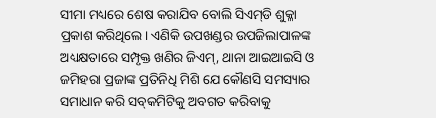ସୀମା ମଧ୍ୟରେ ଶେଷ କରାଯିବ ବୋଲି ସିଏମ୍‌ଡି ଶୁକ୍ଳା ପ୍ରକାଶ କରିଥିଲେ। ଏଣିକି ଉପଖଣ୍ଡର ଉପଜିଲାପାଳଙ୍କ ଅଧ୍ୟକ୍ଷତାରେ ସମ୍ପୃକ୍ତ ଖଣିର ଜିଏମ୍‌, ଥାନା ଆଇଆଇସି ଓ ଜମିହରା ପ୍ରଜାଙ୍କ ପ୍ରତିନିଧି ମିଶି ଯେ କୌଣସି ସମସ୍ୟାର ସମାଧାନ କରି ସବ୍‌କମିଟିକୁ ଅବଗତ କରିବାକୁ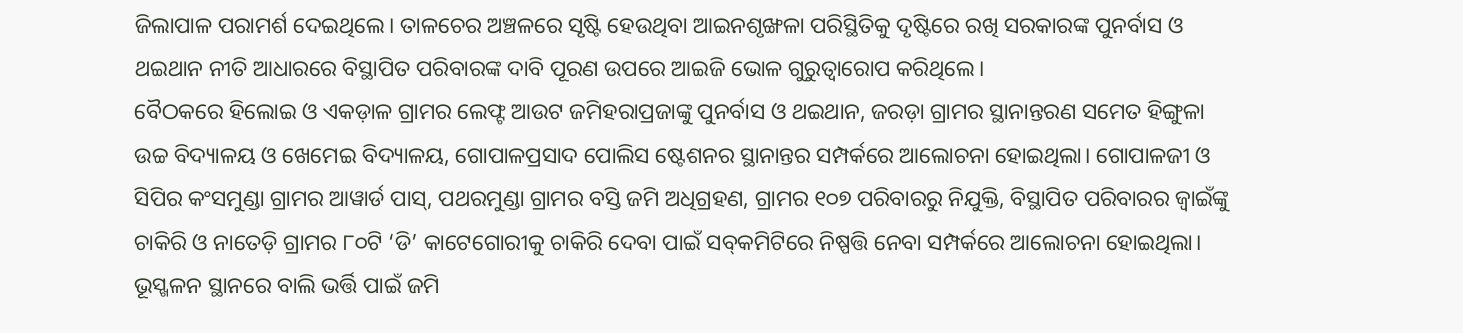ଜିଲାପାଳ ପରାମର୍ଶ ଦେଇଥିଲେ। ତାଳଚେର ଅଞ୍ଚଳରେ ସୃଷ୍ଟି ହେଉଥିବା ଆଇନଶୃଙ୍ଖଳା ପରିସ୍ଥିତିକୁ ଦୃଷ୍ଟିରେ ରଖି ସରକାରଙ୍କ ପୁନର୍ବାସ ଓ ଥଇଥାନ ନୀତି ଆଧାରରେ ବିସ୍ଥାପିତ ପରିବାରଙ୍କ ଦାବି ପୂରଣ ଉପରେ ଆଇଜି ଭୋଳ ଗୁରୁତ୍ୱାରୋପ କରିଥିଲେ।
ବୈଠକରେ ହିଲୋଇ ଓ ଏକଡ଼ାଳ ଗ୍ରାମର ଲେଫ୍ଟ ଆଉଟ ଜମିହରାପ୍ରଜାଙ୍କୁ ପୁନର୍ବାସ ଓ ଥଇଥାନ, ଜରଡ଼ା ଗ୍ରାମର ସ୍ଥାନାନ୍ତରଣ ସମେତ ହିଙ୍ଗୁଳା ଉଚ୍ଚ ବିଦ୍ୟାଳୟ ଓ ଖେମେଇ ବିଦ୍ୟାଳୟ, ଗୋପାଳପ୍ରସାଦ ପୋଲିସ ଷ୍ଟେଶନର ସ୍ଥାନାନ୍ତର ସମ୍ପର୍କରେ ଆଲୋଚନା ହୋଇଥିଲା। ଗୋପାଳଜୀ ଓ ସିପିର କଂସମୁଣ୍ଡା ଗ୍ରାମର ଆୱାର୍ଡ ପାସ୍‌, ପଥରମୁଣ୍ଡା ଗ୍ରାମର ବସ୍ତି ଜମି ଅଧିଗ୍ରହଣ, ଗ୍ରାମର ୧୦୭ ପରିବାରରୁ ନିଯୁକ୍ତି, ବିସ୍ଥାପିତ ପରିବାରର ଜ୍ୱାଇଁଙ୍କୁ ଚାକିରି ଓ ନାତେଡ଼ି ଗ୍ରାମର ୮୦ଟି ‘ଡି’ କାଟେଗୋରୀକୁ ଚାକିରି ଦେବା ପାଇଁ ସବ୍‌କମିଟିରେ ନିଷ୍ପତ୍ତି ନେବା ସମ୍ପର୍କରେ ଆଲୋଚନା ହୋଇଥିଲା। ଭୂସ୍ଖଳନ ସ୍ଥାନରେ ବାଲି ଭର୍ତ୍ତି ପାଇଁ ଜମି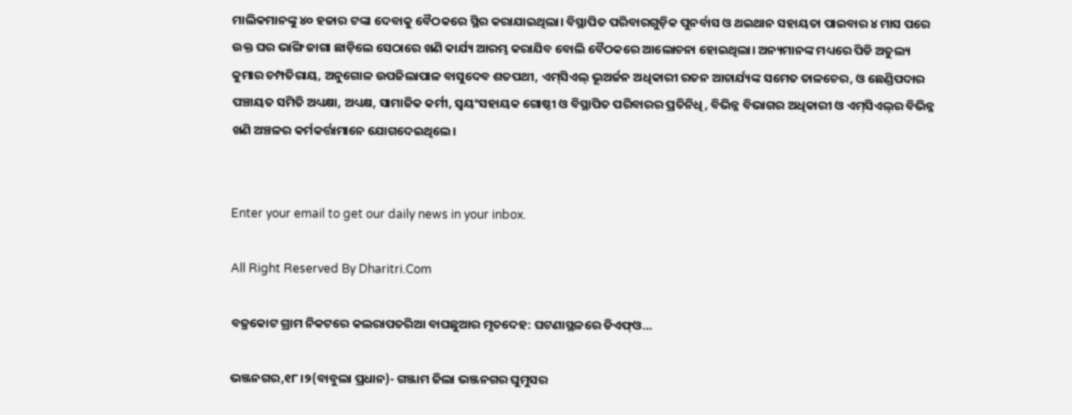ମାଲିକମାନଙ୍କୁ ୪୦ ହଜାର ଟଙ୍କା ଦେବାକୁ ବୈଠକରେ ସ୍ଥିର କରାଯାଇଥିଲା। ବିସ୍ଥାପିତ ପରିବାରଗୁଡ଼ିକ ପୁନର୍ବାସ ଓ ଥଇଥାନ ସହାୟତା ପାଇବାର ୪ ମାସ ପରେ ଉକ୍ତ ଘର ଭାଙ୍ଗି ଜାଗା ଛାଡ଼ିଲେ ସେଠାରେ ଖଣି କାର୍ଯ୍ୟ ଆରମ୍ଭ କରାଯିବ ବୋଲି ବୈଠକରେ ଆଲୋଚନା ହୋଇଥିଲା। ଅନ୍ୟମାନଙ୍କ ମଧ୍ୟରେ ପିଡି ଅତୁଲ୍ୟ କୁମାର ଚମ୍ପତିରାୟ, ଅନୁଗୋଳ ଉପଜିଲାପାଳ ବାସୁଦେବ ଶତପଥୀ, ଏମ୍‌ସିଏଲ୍‌ ଭୂଅର୍ଜନ ଅଧିକାରୀ ରତନ ଆଚାର୍ଯ୍ୟଙ୍କ ସମେତ ତାଳଚେର, ଓ ଛେଣ୍ଡିପଦାର ପଞ୍ଚାୟତ ସମିତି ଅଧ୍ୟକ୍ଷା, ଅଧ୍ୟକ୍ଷ, ସାମାଜିକ କର୍ମୀ, ସ୍ବୟଂସହାୟକ ଗୋଷ୍ଠୀ ଓ ବିସ୍ଥାପିତ ପରିବାରର ପ୍ରତିନିଧି, ବିଭିନ୍ନ ବିଭାଗର ଅଧିକାରୀ ଓ ଏମ୍‌ସିଏଲ୍‌ର ବିଭିନ୍ନ ଖଣି ଅଞ୍ଚଳର କର୍ମକର୍ତ୍ତାମାନେ ଯୋଗଦେଇଥିଲେ।


Enter your email to get our daily news in your inbox.

All Right Reserved By Dharitri.Com

ବଜ୍ରକୋଟ ଗ୍ରାମ ନିକଟରେ କଲରାପତରିଆ ବାଘଛୁଆର ମୃତଦେହ: ଘଟଣାସ୍ଥଳରେ ଡିଏଫ୍ଓ…

ଭଞ୍ଜନଗର,୧୮।୨(ବାବୁଲା ପ୍ରଧାନ)- ଗଞ୍ଜାମ ଜିଲା ଭଞ୍ଜନଗର ଘୁମୁସର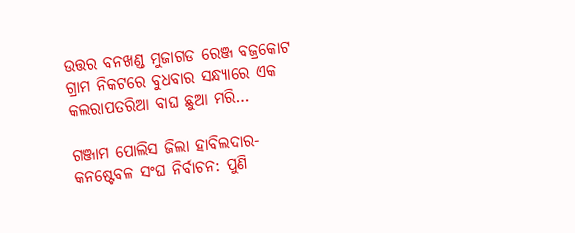ଉତ୍ତର ବନଖଣ୍ଡ ମୁଜାଗଡ ରେଞ୍ଜ ବଜ୍ରକୋଟ ଗ୍ରାମ ନିକଟରେ ବୁଧବାର ସନ୍ଧ୍ୟାରେ ଏକ କଲରାପତରିଆ ବାଘ ଛୁଆ ମରି…

ଗଞ୍ଜାମ ପୋଲିସ ଜିଲା ହାବିଲଦାର-କନଷ୍ଟେବଳ ସଂଘ ନିର୍ବାଚନ: ପୁଣି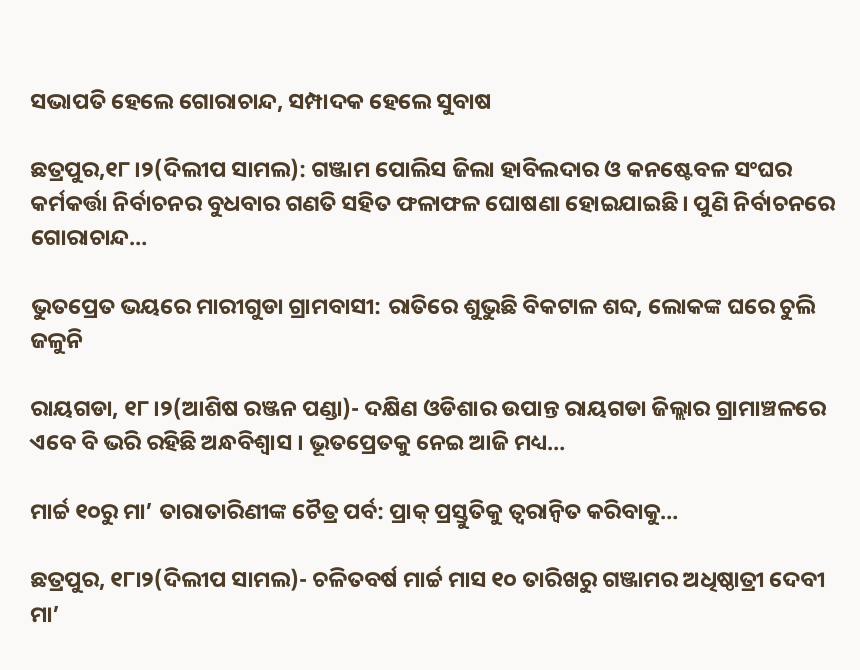ସଭାପତି ହେଲେ ଗୋରାଚାନ୍ଦ, ସମ୍ପାଦକ ହେଲେ ସୁବାଷ

ଛତ୍ରପୁର,୧୮।୨(ଦିଲୀପ ସାମଲ): ଗଞ୍ଜାମ ପୋଲିସ ଜିଲା ହାବିଲଦାର ଓ କନଷ୍ଟେବଳ ସଂଘର କର୍ମକର୍ତ୍ତା ନିର୍ବାଚନର ବୁଧବାର ଗଣତି ସହିତ ଫଳାଫଳ ଘୋଷଣା ହୋଇଯାଇଛି। ପୁଣି ନିର୍ବାଚନରେ ଗୋରାଚାନ୍ଦ…

ଭୁତପ୍ରେତ ଭୟରେ ମାରୀଗୁଡା ଗ୍ରାମବାସୀ: ରାତିରେ ଶୁଭୁଛି ବିକଟାଳ ଶବ୍ଦ, ଲୋକଙ୍କ ଘରେ ଚୁଲି ଜଳୁନି

ରାୟଗଡା, ୧୮।୨(ଆଶିଷ ରଞ୍ଜନ ପଣ୍ଡା)- ଦକ୍ଷିଣ ଓଡିଶାର ଉପାନ୍ତ ରାୟଗଡା ଜିଲ୍ଲାର ଗ୍ରାମାଞ୍ଚଳରେ ଏବେ ବି ଭରି ରହିଛି ଅନ୍ଧବିଶ୍ବାସ । ଭୂତପ୍ରେତକୁ ନେଇ ଆଜି ମଧ୍ୟ…

ମାର୍ଚ୍ଚ ୧୦ରୁ ମା’ ତାରାତାରିଣୀଙ୍କ ଚୈତ୍ର ପର୍ବ: ପ୍ରାକ୍‌ ପ୍ରସ୍ତୁତିକୁ ତ୍ୱରାନ୍ବିତ କରିବାକୁ…

ଛତ୍ରପୁର, ୧୮ା୨(ଦିଲୀପ ସାମଲ)- ଚଳିତବର୍ଷ ମାର୍ଚ୍ଚ ମାସ ୧୦ ତାରିଖରୁ ଗଞ୍ଜାମର ଅଧିଷ୍ଠାତ୍ରୀ ଦେବୀ ମା’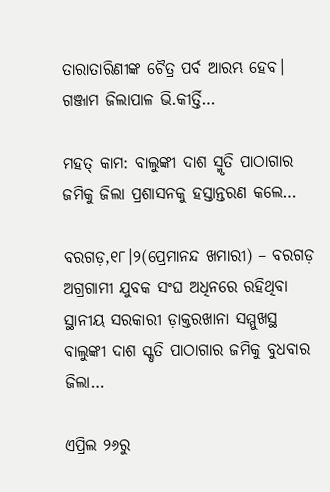ତାରାତାରିଣୀଙ୍କ ଚୈତ୍ର ପର୍ବ ଆରମ୍ଭ ହେବ। ଗଞ୍ଜାମ ଜିଲାପାଳ ଭି.କୀର୍ତ୍ତି…

ମହତ୍ କାମ: ବାଲୁଙ୍କୀ ଦାଶ ସ୍ମୃତି ପାଠାଗାର ଜମିକୁ ଜିଲା ପ୍ରଶାସନକୁ ହସ୍ତାନ୍ତରଣ କଲେ…

ବରଗଡ଼,୧୮।୨(ପ୍ରେମାନନ୍ଦ ଖମାରୀ) – ବରଗଡ଼ ଅଗ୍ରଗାମୀ ଯୁବକ ସଂଘ ଅଧିନରେ ରହିଥିବା ସ୍ଥାନୀୟ ସରକାରୀ ଡ଼ାକ୍ତରଖାନା ସମ୍ମୁଖସ୍ଥ ବାଲୁଙ୍କୀ ଦାଶ ସ୍କୃତି ପାଠାଗାର ଜମିକୁ ବୁଧବାର ଜିଲା…

ଏପ୍ରିଲ ୨୬ରୁ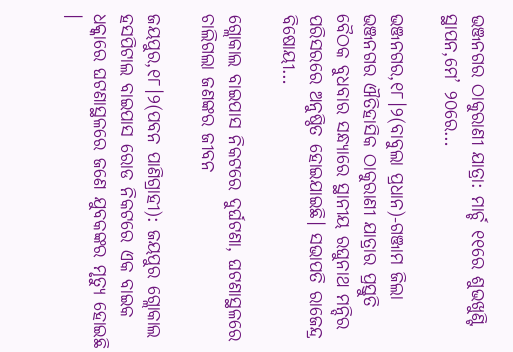ଭଞ୍ଜନଗର ଠାକୁରାଣୀ ଯାତ୍ରା: ମାର୍ଚ୍ଚ ୧୧ରେ ଶୁଭଖୁଣ୍ଟି ସ୍ଥାପନ,ମେ’ ୨୦ରେ…

ଭଞ୍ଜନଗର,୧୮।୨(ବାବୁଲା ପ୍ରଧାନ)-ଗଞ୍ଜାମ ଜିଲା ଭଞ୍ଜନଗର ଐତିହାସିକ ଠାକୁରାଣୀ ଯାତ୍ରାର ପ୍ରସ୍ତୁତି ବୈଠକ ବୁଧବାର ସନ୍ଧ୍ୟାରେ ସ୍ଥାନୀୟ ରଘୁନାଥ ମନ୍ଦିର ପରିସରରେ ଅନୁଷ୍ଠିତ ହୋଇଯାଇଛି। ସଭାପତି ରାଜେନ୍ଦ୍ର ବିଷୋୟୀ…

ଗ୍ଲୋକାଲ ବାଇପାସ ନିକଟରେ ଦୁର୍ଘଟଣା, ଘଟଣାସ୍ଥଳରେ ଚାଲିଗଲା ଜଣଙ୍କର ଜୀବନ

ଜୟପୁର,୧୮।୨(ପବନ ପାଣିଗ୍ରାହୀ): ଜୟପୁର ଗ୍ଲୋକାଲ ହସପିଟାଲ ବାଇପାସ ରୋଡ ନିକଟରେ ଏକ ବାଇକ ଧକ୍କାରେ ଘଟଣାସ୍ଥଳରେ ଜଣେ ଯୁବକଙ୍କର ମୃତ୍ୟୁ ହୋଇଛି ।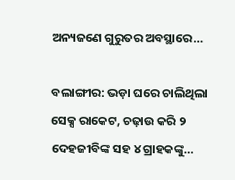ଅନ୍ୟଜଣେ ଗୁରୁତର ଅବସ୍ଥାରେ…

ବଲାଙ୍ଗୀର: ଭଡ଼ା ଘରେ ଚାଲିଥିଲା ସେକ୍ସ ରାକେଟ, ଚଢ଼ାଉ କରି ୨ ଦେହଜୀବିଙ୍କ ସହ ୪ ଗ୍ରାହକଙ୍କୁ…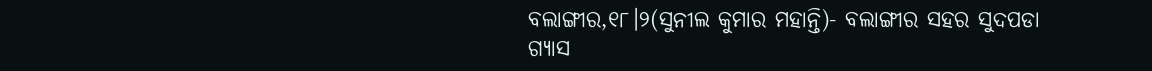ବଲାଙ୍ଗୀର,୧୮।୨(ସୁନୀଲ କୁମାର ମହାନ୍ତି)- ବଲାଙ୍ଗୀର ସହର ସୁଦପଡା ଗ୍ୟାସ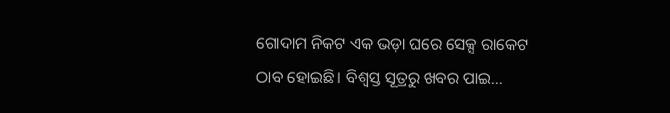ଗୋଦାମ ନିକଟ ଏକ ଭଡ଼ା ଘରେ ସେକ୍ସ ରାକେଟ ଠାବ ହୋଇଛି। ବିଶ୍ୱସ୍ତ ସୂତ୍ରରୁ ଖବର ପାଇ…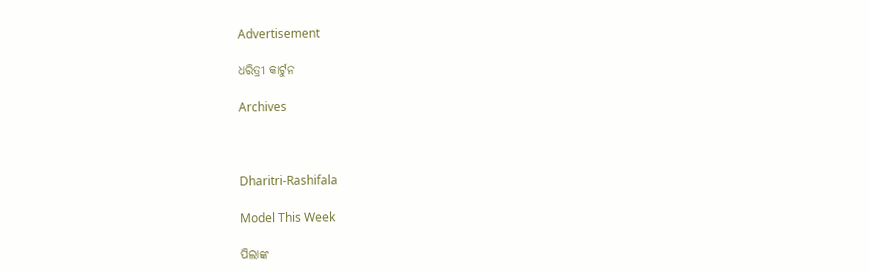Advertisement

ଧରିତ୍ରୀ କାର୍ଟୁନ

Archives



Dharitri-Rashifala

Model This Week

ପିଲାଙ୍କ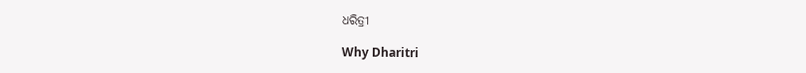ଧରିତ୍ରୀ

Why Dharitri